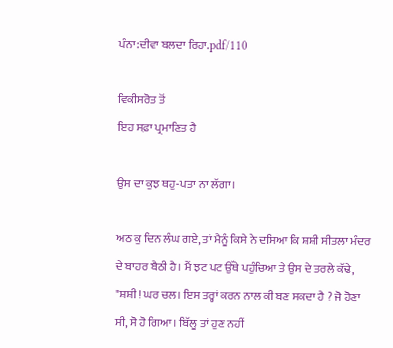ਪੰਨਾ:ਦੀਵਾ ਬਲਦਾ ਰਿਹਾ.pdf/110

ਵਿਕੀਸਰੋਤ ਤੋਂ
ਇਹ ਸਫ਼ਾ ਪ੍ਰਮਾਣਿਤ ਹੈ

ਉਸ ਦਾ ਕੁਝ ਥਹੁ-ਪਤਾ ਨਾ ਲੱਗਾ।

ਅਠ ਕੁ ਦਿਨ ਲੰਘ ਗਏ, ਤਾਂ ਮੈਨੂੰ ਕਿਸੇ ਨੇ ਦਸਿਆ ਕਿ ਸ਼ਸ਼ੀ ਸੀਤਲਾ ਮੰਦਰ ਦੇ ਬਾਹਰ ਬੈਠੀ ਹੈ। ਮੈਂ ਝਟ ਪਟ ਉੱਥੇ ਪਹੁੰਚਿਆ ਤੇ ਉਸ ਦੇ ਤਰਲੇ ਕੱਢੇ, "ਸ਼ਸ਼ੀ! ਘਰ ਚਲ। ਇਸ ਤਰ੍ਹਾਂ ਕਰਨ ਨਾਲ ਕੀ ਬਣ ਸਕਦਾ ਹੈ ? ਜੋ ਹੋਣਾ ਸੀ, ਸੋ ਹੋ ਗਿਆ। ਬਿੱਲੂ ਤਾਂ ਹੁਣ ਨਹੀਂ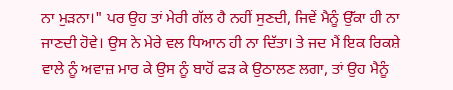ਨਾ ਮੁੜਨਾ।" ਪਰ ਉਹ ਤਾਂ ਮੇਰੀ ਗੱਲ ਹੈ ਨਹੀਂ ਸੁਣਦੀ, ਜਿਵੇਂ ਮੈਨੂੰ ਉੱਕਾ ਹੀ ਨਾ ਜਾਣਦੀ ਹੋਵੇ। ਉਸ ਨੇ ਮੇਰੇ ਵਲ ਧਿਆਨ ਹੀ ਨਾ ਦਿੱਤਾ। ਤੇ ਜਦ ਮੈਂ ਇਕ ਰਿਕਸ਼ੇ ਵਾਲੇ ਨੂੰ ਅਵਾਜ਼ ਮਾਰ ਕੇ ਉਸ ਨੂੰ ਬਾਹੋਂ ਫੜ ਕੇ ਉਠਾਲਣ ਲਗਾ, ਤਾਂ ਉਹ ਮੈਨੂੰ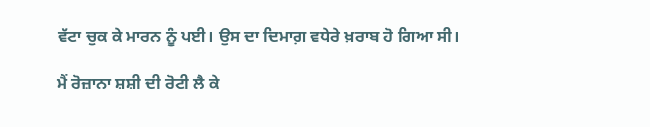ਵੱਟਾ ਚੁਕ ਕੇ ਮਾਰਨ ਨੂੰ ਪਈ। ਉਸ ਦਾ ਦਿਮਾਗ਼ ਵਧੇਰੇ ਖ਼ਰਾਬ ਹੋ ਗਿਆ ਸੀ।

ਮੈਂ ਰੋਜ਼ਾਨਾ ਸ਼ਸ਼ੀ ਦੀ ਰੋਟੀ ਲੈ ਕੇ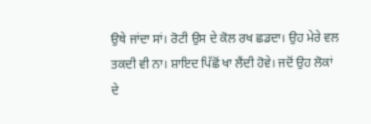ਉਥੇ ਜਾਂਦਾ ਸਾਂ। ਰੋਟੀ ਉਸ ਦੇ ਕੋਲ ਰਖ ਛਡਦਾ। ਉਹ ਮੇਰੇ ਵਲ ਤਕਦੀ ਵੀ ਨਾ। ਸ਼ਾਇਦ ਪਿੱਛੋਂ ਖਾ ਲੈਂਦੀ ਹੋਵੇ। ਜਦੋਂ ਉਹ ਲੋਕਾਂ ਦੇ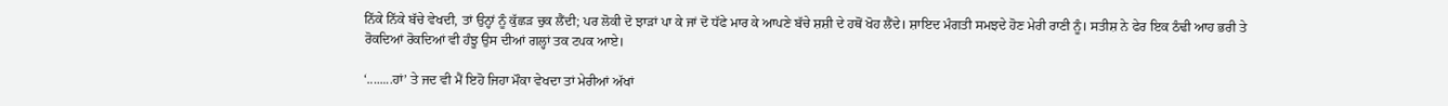ਨਿੱਕੇ ਨਿੱਕੇ ਬੱਚੇ ਵੇਖਦੀ, ਤਾਂ ਉਨ੍ਹਾਂ ਨੂੰ ਕੁੱਛੜ ਚੁਕ ਲੈਂਦੀ; ਪਰ ਲੋਕੀ ਦੋ ਝਾੜਾਂ ਪਾ ਕੇ ਜਾਂ ਦੋ ਧੱਫੇ ਮਾਰ ਕੇ ਆਪਣੇ ਬੱਚੇ ਸ਼ਸ਼ੀ ਦੇ ਹਥੋਂ ਖੋਹ ਲੈਂਦੇ। ਸ਼ਾਇਦ ਮੰਗਤੀ ਸਮਝਦੇ ਹੋਣ ਮੇਰੀ ਰਾਣੀ ਨੂੰ। ਸਤੀਸ਼ ਨੇ ਫੇਰ ਇਕ ਠੰਢੀ ਆਹ ਭਰੀ ਤੇ ਰੋਕਦਿਆਂ ਰੋਕਦਿਆਂ ਵੀ ਹੰਝੂ ਉਸ ਦੀਆਂ ਗਲ੍ਹਾਂ ਤਕ ਟਪਕ ਆਏ।

‘........ਹਾਂ’ ਤੇ ਜਦ ਵੀ ਮੈਂ ਇਹੋ ਜਿਹਾ ਮੌਕਾ ਵੇਖਦਾ ਤਾਂ ਮੇਰੀਆਂ ਅੱਖਾਂ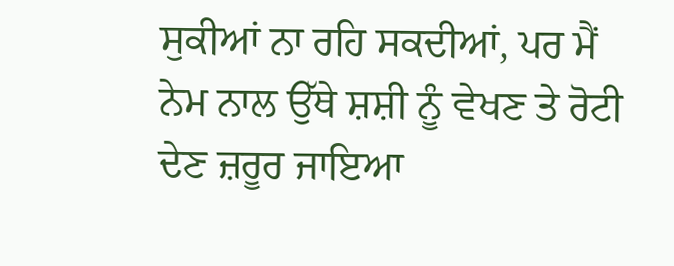ਸੁਕੀਆਂ ਨਾ ਰਹਿ ਸਕਦੀਆਂ, ਪਰ ਮੈਂ ਨੇਮ ਨਾਲ ਉੱਥੇ ਸ਼ਸ਼ੀ ਨੂੰ ਵੇਖਣ ਤੇ ਰੋਟੀ ਦੇਣ ਜ਼ਰੂਰ ਜਾਇਆ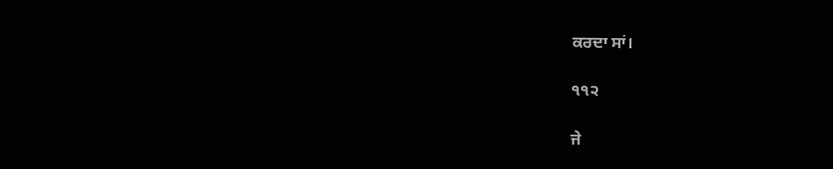ਕਰਦਾ ਸਾਂ।

੧੧੨

ਜੇ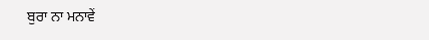ਬੁਰਾ ਨਾ ਮਨਾਵੇਂ